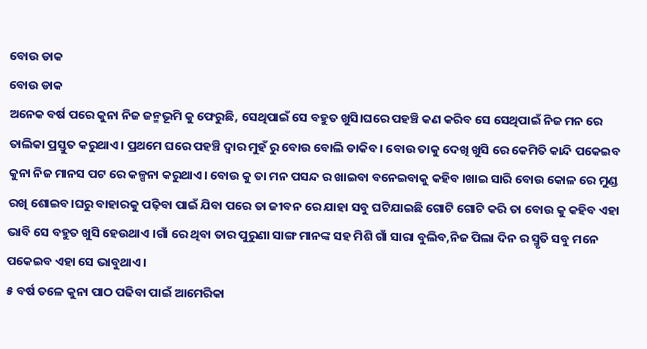ବୋଉ ଡାକ
ବୋଉ ଡାକ
ଅନେକ ବର୍ଷ ପରେ କୁନା ନିଜ ଜନ୍ମଭୂମି କୁ ଫେରୁଛି, ସେଥିପାଇଁ ସେ ବହୁତ ଖୁସି।ଘରେ ପହଞ୍ଚି କଣ କରିବ ସେ ସେଥିପାଇଁ ନିଜ ମନ ରେ ତାଲିକା ପ୍ରସ୍ତୁତ କରୁଥାଏ। ପ୍ରଥମେ ଘରେ ପହଞ୍ଚି ଦ୍ୱାର ମୁହଁ ରୁ ବୋଉ ବୋଲି ଡାକିବ। ବୋଉ ତାକୁ ଦେଖି ଖୁସି ରେ କେମିତି କାନ୍ଦି ପକେଇବ କୁନା ନିଜ ମାନସ ପଟ ରେ କଳ୍ପନା କରୁଥାଏ। ବୋଉ କୁ ତା ମନ ପସନ୍ଦ ର ଖାଇବା ବନେଇବାକୁ କହିବ ।ଖାଇ ସାରି ବୋଉ କୋଳ ରେ ମୁଣ୍ଡ ରଖି ଶୋଇବ।ଘରୁ ବାହାରକୁ ପଢ଼ିବା ପାଇଁ ଯିବା ପରେ ତା ଜୀବନ ରେ ଯାହା ସବୁ ଘଟିଯାଇଛି ଗୋଟି ଗୋଟି କରି ତା ବୋଉ କୁ କହିବ ଏହା ଭାବି ସେ ବହୁତ ଖୁସି ହେଉଥାଏ ।ଗାଁ ରେ ଥିବା ତାର ପୁରୁଣା ସାଙ୍ଗ ମାନଙ୍କ ସହ ମିଶି ଗାଁ ସାରା ବୁଲିବ,ନିଜ ପିଲା ଦିନ ର ସ୍ମୃତି ସବୁ ମନେ ପକେଇବ ଏହା ସେ ଭାବୁଥାଏ।
୫ ବର୍ଷ ତଳେ କୁନା ପାଠ ପଢିବା ପାଇଁ ଆମେରିକା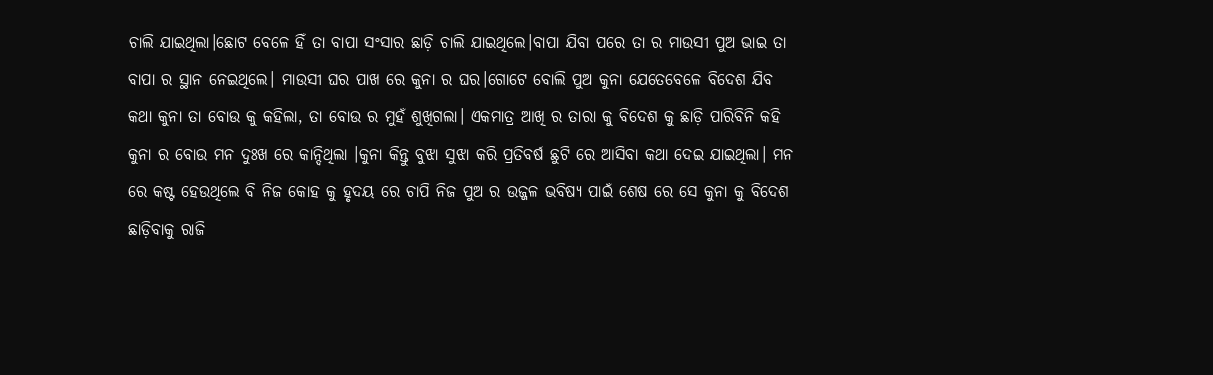ଚାଲି ଯାଇଥିଲା।ଛୋଟ ବେଳେ ହିଁ ତା ବାପା ସଂସାର ଛାଡ଼ି ଚାଲି ଯାଇଥିଲେ।ବାପା ଯିବା ପରେ ତା ର ମାଉସୀ ପୁଅ ଭାଇ ତା ବାପା ର ସ୍ଥାନ ନେଇଥିଲେ। ମାଉସୀ ଘର ପାଖ ରେ କୁନା ର ଘର।ଗୋଟେ ବୋଲି ପୁଅ କୁନା ଯେତେବେଳେ ବିଦେଶ ଯିବ କଥା କୁନା ତା ବୋଉ କୁ କହିଲା, ତା ବୋଉ ର ମୁହଁ ଶୁଖିଗଲା। ଏକମାତ୍ର ଆଖି ର ତାରା କୁ ବିଦେଶ କୁ ଛାଡ଼ି ପାରିବିନି କହି କୁନା ର ବୋଉ ମନ ଦୁଃଖ ରେ କାନ୍ଦିଥିଲା ।କୁନା କିନ୍ତୁ ବୁଝା ସୁଝା କରି ପ୍ରତିବର୍ଷ ଛୁଟି ରେ ଆସିବା କଥା ଦେଇ ଯାଇଥିଲା। ମନ ରେ କଷ୍ଟ ହେଉଥିଲେ ବି ନିଜ କୋହ କୁ ହୃଦୟ ରେ ଚାପି ନିଜ ପୁଅ ର ଉଜ୍ଜଳ ଭବିଷ୍ୟ ପାଇଁ ଶେଷ ରେ ସେ କୁନା କୁ ବିଦେଶ ଛାଡ଼ିବାକୁ ରାଜି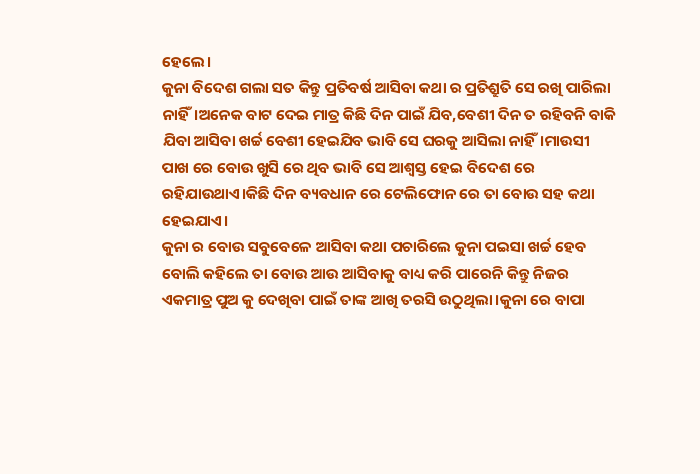ହେଲେ।
କୁନା ବିଦେଶ ଗଲା ସତ କିନ୍ତୁ ପ୍ରତିବର୍ଷ ଆସିବା କଥା ର ପ୍ରତିଶ୍ରୁତି ସେ ରଖି ପାରିଲା ନାହିଁ।ଅନେକ ବାଟ ଦେଇ ମାତ୍ର କିଛି ଦିନ ପାଇଁ ଯିବ,ବେଶୀ ଦିନ ତ ରହିବନି ବାକି ଯିବା ଆସିବା ଖର୍ଚ୍ଚ ବେଶୀ ହେଇଯିବ ଭାବି ସେ ଘରକୁ ଆସିଲା ନାହିଁ।ମାଉସୀ ପାଖ ରେ ବୋଉ ଖୁସି ରେ ଥିବ ଭାବି ସେ ଆଶ୍ବସ୍ତ ହେଇ ବିଦେଶ ରେ ରହିଯାଉଥାଏ।କିଛି ଦିନ ବ୍ୟବଧାନ ରେ ଟେଲିଫୋନ ରେ ତା ବୋଉ ସହ କଥା ହେଇଯାଏ।
କୁନା ର ବୋଉ ସବୁବେଳେ ଆସିବା କଥା ପଚାରିଲେ କୁନା ପଇସା ଖର୍ଚ୍ଚ ହେବ ବୋଲି କହିଲେ ତା ବୋଉ ଆଉ ଆସିବାକୁ ବାଧ୍ୟ କରି ପାରେନି କିନ୍ତୁ ନିଜର ଏକମାତ୍ର ପୁଅ କୁ ଦେଖିବା ପାଇଁ ତାଙ୍କ ଆଖି ତରସି ଉଠୁଥିଲା।କୁନା ରେ ବାପା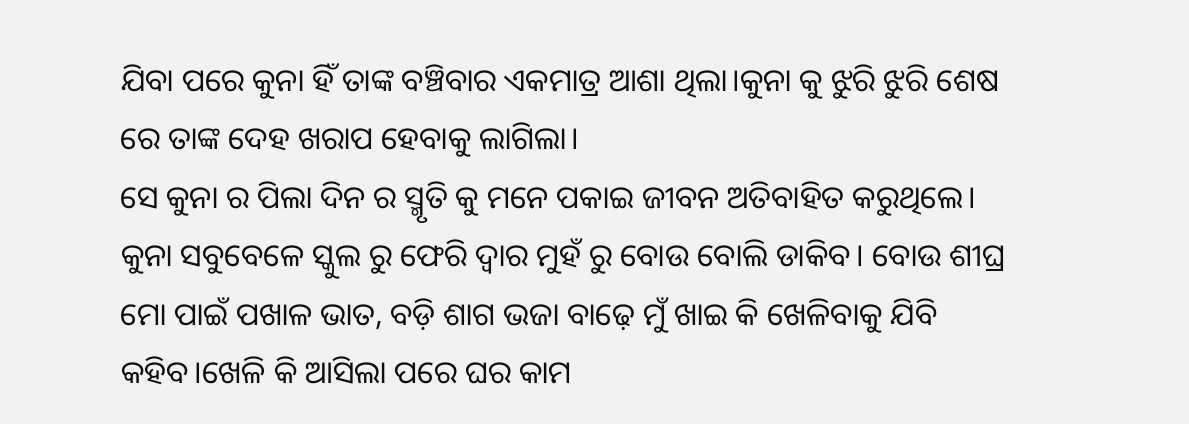ଯିବା ପରେ କୁନା ହିଁ ତାଙ୍କ ବଞ୍ଚିବାର ଏକମାତ୍ର ଆଶା ଥିଲା।କୁନା କୁ ଝୁରି ଝୁରି ଶେଷ ରେ ତାଙ୍କ ଦେହ ଖରାପ ହେବାକୁ ଲାଗିଲା।
ସେ କୁନା ର ପିଲା ଦିନ ର ସ୍ମୃତି କୁ ମନେ ପକାଇ ଜୀବନ ଅତିବାହିତ କରୁଥିଲେ।
କୁନା ସବୁବେଳେ ସ୍କୁଲ ରୁ ଫେରି ଦ୍ୱାର ମୁହଁ ରୁ ବୋଉ ବୋଲି ଡାକିବ। ବୋଉ ଶୀଘ୍ର ମୋ ପାଇଁ ପଖାଳ ଭାତ, ବଡ଼ି ଶାଗ ଭଜା ବାଢ଼େ ମୁଁ ଖାଇ କି ଖେଳିବାକୁ ଯିବି କହିବ।ଖେଳି କି ଆସିଲା ପରେ ଘର କାମ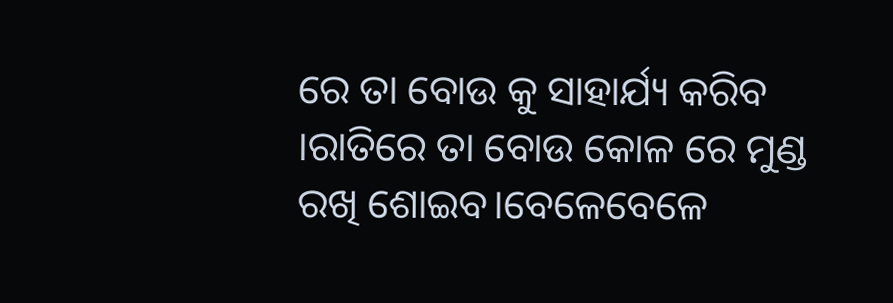ରେ ତା ବୋଉ କୁ ସାହାର୍ଯ୍ୟ କରିବ ।ରାତିରେ ତା ବୋଉ କୋଳ ରେ ମୁଣ୍ଡ ରଖି ଶୋଇବ।ବେଳେବେଳେ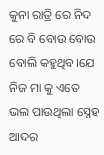କୁନା ରାତ୍ରି ରେ ନିଦ ରେ ବି ବୋଉ ବୋଉ ବୋଲି କହୁଥିବ।ଯେ ନିଜ ମା କୁ ଏତେ ଭଲ ପାଉଥିଲା ସ୍ନେହ ଆଦର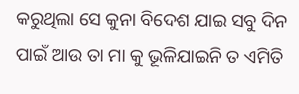କରୁଥିଲା ସେ କୁନା ବିଦେଶ ଯାଇ ସବୁ ଦିନ ପାଇଁ ଆଉ ତା ମା କୁ ଭୂଳିଯାଇନି ତ ଏମିତି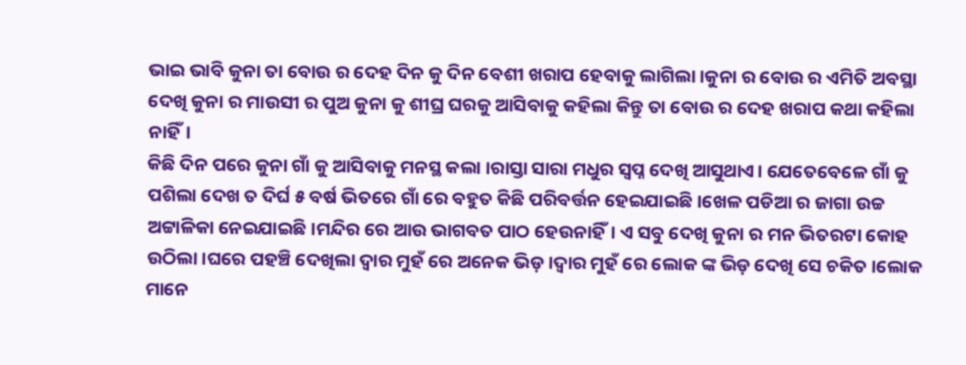ଭାଇ ଭାବି କୁନା ତା ବୋଉ ର ଦେହ ଦିନ କୁ ଦିନ ବେଶୀ ଖରାପ ହେବାକୁ ଲାଗିଲା।କୁନା ର ବୋଉ ର ଏମିତି ଅବସ୍ଥା ଦେଖି କୁନା ର ମାଉସୀ ର ପୁଅ କୁନା କୁ ଶୀଘ୍ର ଘରକୁ ଆସିବାକୁ କହିଲା କିନ୍ତୁ ତା ବୋଉ ର ଦେହ ଖରାପ କଥା କହିଲା ନାହିଁ।
କିଛି ଦିନ ପରେ କୁନା ଗାଁ କୁ ଆସିବାକୁ ମନସ୍ଥ କଲା ।ରାସ୍ତା ସାରା ମଧୁର ସ୍ବପ୍ନ ଦେଖି ଆସୁଥାଏ। ଯେତେବେଳେ ଗାଁ କୁ ପଶିଲା ଦେଖ ତ ଦିର୍ଘ ୫ ବର୍ଷ ଭିତରେ ଗାଁ ରେ ବହୁତ କିଛି ପରିବର୍ତ୍ତନ ହେଇଯାଇଛି।ଖେଳ ପଡିଆ ର ଜାଗା ଉଚ୍ଚ ଅଟ୍ଟାଳିକା ନେଇଯାଇଛି।ମନ୍ଦିର ରେ ଆଉ ଭାଗବତ ପାଠ ହେଉନାହିଁ। ଏ ସବୁ ଦେଖି କୁନା ର ମନ ଭିତରଟା କୋହ ଉଠିଲା।ଘରେ ପହଞ୍ଚି ଦେଖିଲା ଦ୍ୱାର ମୁହଁ ରେ ଅନେକ ଭିଡ଼।ଦ୍ୱାର ମୁହଁ ରେ ଲୋକ ଙ୍କ ଭିଡ଼ ଦେଖି ସେ ଚକିତ ।ଲୋକ ମାନେ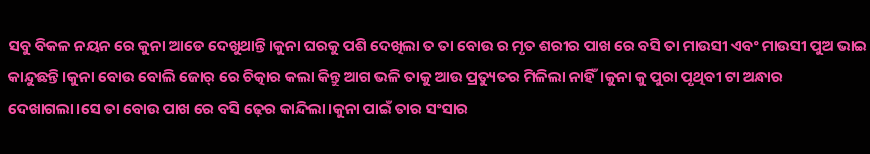ସବୁ ବିକଳ ନୟନ ରେ କୁନା ଆଡେ ଦେଖୁଥାନ୍ତି।କୁନା ଘରକୁ ପଶି ଦେଖିଲା ତ ତା ବୋଉ ର ମୃତ ଶରୀର ପାଖ ରେ ବସି ତା ମାଉସୀ ଏବଂ ମାଉସୀ ପୁଅ ଭାଇ କାନ୍ଦୁଛନ୍ତି।କୁନା ବୋଉ ବୋଲି ଜୋର୍ ରେ ଚିତ୍କାର କଲା କିନ୍ତୁ ଆଗ ଭଳି ତାକୁ ଆଉ ପ୍ରତ୍ୟୁତର ମିଳିଲା ନାହିଁ।କୁନା କୁ ପୁରା ପୃଥିବୀ ଟା ଅନ୍ଧାର ଦେଖାଗଲା।ସେ ତା ବୋଉ ପାଖ ରେ ବସି ଢ଼େର କାନ୍ଦିଲା।କୁନା ପାଇଁ ତାର ସଂସାର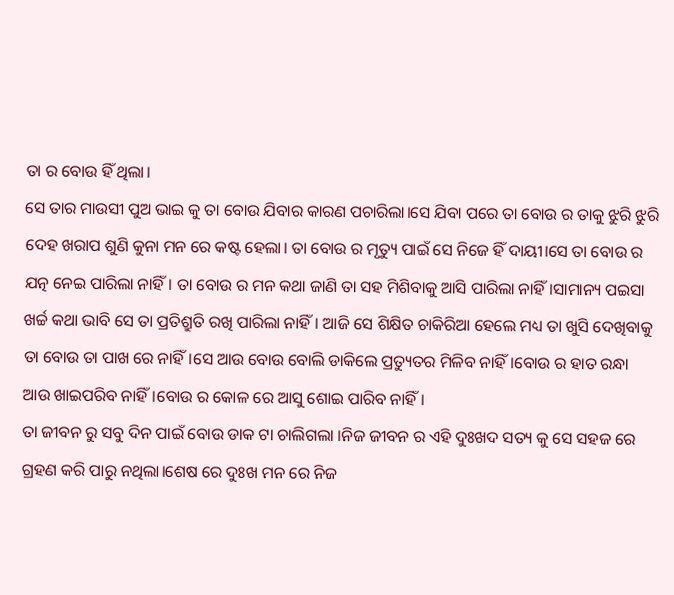ତା ର ବୋଉ ହିଁ ଥିଲା।
ସେ ତାର ମାଉସୀ ପୁଅ ଭାଇ କୁ ତା ବୋଉ ଯିବାର କାରଣ ପଚାରିଲା।ସେ ଯିବା ପରେ ତା ବୋଉ ର ତାକୁ ଝୁରି ଝୁରି ଦେହ ଖରାପ ଶୁଣି କୁନା ମନ ରେ କଷ୍ଟ ହେଲା। ତା ବୋଉ ର ମୃତ୍ୟୁ ପାଇଁ ସେ ନିଜେ ହିଁ ଦାୟୀ।ସେ ତା ବୋଉ ର ଯତ୍ନ ନେଇ ପାରିଲା ନାହିଁ। ତା ବୋଉ ର ମନ କଥା ଜାଣି ତା ସହ ମିଶିବାକୁ ଆସି ପାରିଲା ନାହିଁ।ସାମାନ୍ୟ ପଇସା ଖର୍ଚ୍ଚ କଥା ଭାବି ସେ ତା ପ୍ରତିଶ୍ରୁତି ରଖି ପାରିଲା ନାହିଁ। ଆଜି ସେ ଶିକ୍ଷିତ ଚାକିରିଆ ହେଲେ ମଧ୍ୟ ତା ଖୁସି ଦେଖିବାକୁ ତା ବୋଉ ତା ପାଖ ରେ ନାହିଁ।ସେ ଆଉ ବୋଉ ବୋଲି ଡାକିଲେ ପ୍ରତ୍ୟୁତର ମିଳିବ ନାହିଁ।ବୋଉ ର ହାତ ରନ୍ଧା ଆଉ ଖାଇପରିବ ନାହିଁ।ବୋଉ ର କୋଳ ରେ ଆସୁ ଶୋଇ ପାରିବ ନାହିଁ।
ତା ଜୀବନ ରୁ ସବୁ ଦିନ ପାଇଁ ବୋଉ ଡାକ ଟା ଚାଲିଗଲା ।ନିଜ ଜୀବନ ର ଏହି ଦୁଃଖଦ ସତ୍ୟ କୁ ସେ ସହଜ ରେ ଗ୍ରହଣ କରି ପାରୁ ନଥିଲା।ଶେଷ ରେ ଦୁଃଖ ମନ ରେ ନିଜ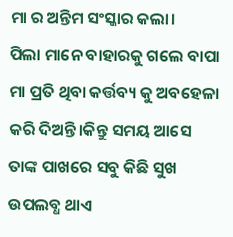ମା ର ଅନ୍ତିମ ସଂସ୍କାର କଲା।
ପିଲା ମାନେ ବାହାରକୁ ଗଲେ ବାପା ମା ପ୍ରତି ଥିବା କର୍ତ୍ତବ୍ୟ କୁ ଅବହେଳା କରି ଦିଅନ୍ତି।କିନ୍ତୁ ସମୟ ଆସେ ତାଙ୍କ ପାଖରେ ସବୁ କିଛି ସୁଖ ଉପଲବ୍ଧ ଥାଏ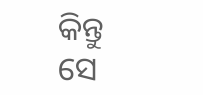କିନ୍ତୁ ସେ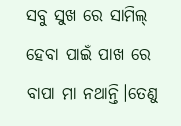ସବୁ ସୁଖ ରେ ସାମିଲ୍ ହେବା ପାଇଁ ପାଖ ରେ ବାପା ମା ନଥାନ୍ତି।ତେଣୁ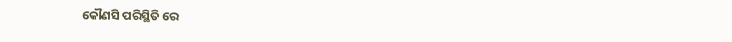କୌଣସି ପରିସ୍ଥିତି ରେ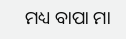ମଧ୍ୟ ବାପା ମା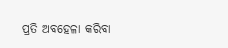ପ୍ରତି ଅବହେଳା କରିବା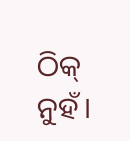ଠିକ୍ ନୁହଁ।